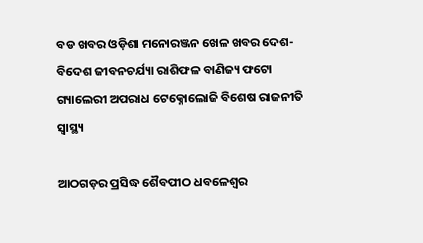ବଡ ଖବର ଓଡ଼ିଶା ମନୋରଞ୍ଜନ ଖେଳ ଖବର ଦେଶ- ବିଦେଶ ଜୀବନଚର୍ଯ୍ୟା ରାଶିଫଳ ବାଣିଜ୍ୟ ଫଟୋ ଗ୍ୟାଲେରୀ ଅପରାଧ ଟେକ୍ନୋଲୋଜି ବିଶେଷ ରାଜନୀତି ସ୍ଵାସ୍ଥ୍ୟ

ଆଠଗଡ଼ର ପ୍ରସିଦ୍ଧ ଶୈବପୀଠ ଧବଳେଶ୍ୱର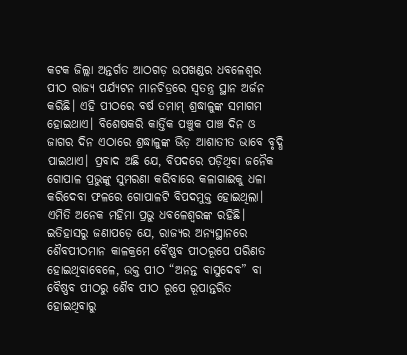କଟକ ଜିଲ୍ଲା ଅନ୍ତର୍ଗତ ଆଠଗଡ଼ ଉପଖଣ୍ଡର ଧବଳେଶ୍ୱର ପୀଠ ରାଜ୍ୟ ପର୍ଯ୍ୟଟନ ମାନଚିତ୍ରରେ ସ୍ୱତନ୍ତ୍ର ସ୍ଥାନ ଅର୍ଜନ କରିଛି। ଏହି ପୀଠରେ ବର୍ଷ ତମାମ୍ ଶ୍ରଦ୍ଧାଳୁଙ୍କ ସମାଗମ ହୋଇଥାଏ। ବିଶେଷକରି କାର୍ତ୍ତିକ ପଞ୍ଚୁକ ପାଞ୍ଚ ଦିନ ଓ ଜାଗର ଦିନ ଏଠାରେ ଶ୍ରଦ୍ଧାଳୁଙ୍କ ଭିଡ଼ ଆଶାତୀତ ଭାବେ ବୃଦ୍ଧି ପାଇଥାଏ। ପ୍ରବାଦ ଅଛି ଯେ, ବିପଦରେ ପଡ଼ିଥିବା ଜନୈକ ଗୋପାଳ ପ୍ରଭୁଙ୍କୁ ସୁମରଣା କରିବାରେ କଳାଗାଈକୁ ଧଳା କରିଦେବା ଫଳରେ ଗୋପାଳଟି ବିପଦମୁକ୍ତ ହୋଇଥିଲା। ଏମିତି ଅନେକ ମହିମା ପ୍ରଭୁ ଧବଳେଶ୍ୱରଙ୍କ ରହିଛି। ଇତିହାସରୁ ଜଣାପଡ଼େ ଯେ, ରାଜ୍ୟର ଅନ୍ୟସ୍ଥାନରେ ଶୈବପୀଠମାନ କାଳକ୍ରମେ ବୈଷ୍ଣବ ପୀଠରୂପେ ପରିଣତ ହୋଇଥିବାବେଳେ, ଉକ୍ତ ପୀଠ “ଅନନ୍ତ ବାସୁଦେବ” ବା ବୈଷ୍ଣବ ପୀଠରୁ ଶୈବ ପୀଠ ରୂପେ ରୂପାନ୍ତରିତ ହୋଇଥିବାରୁ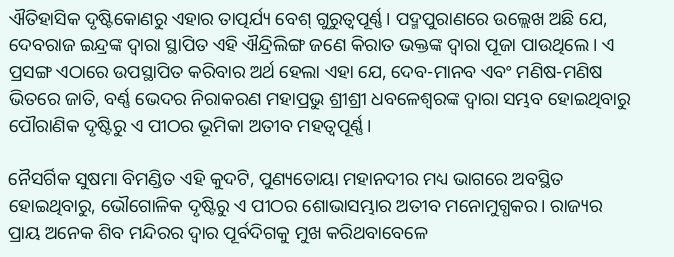ଐତିହାସିକ ଦୃଷ୍ଟିକୋଣରୁ ଏହାର ତାତ୍ପର୍ଯ୍ୟ ବେଶ୍ ଗୁରୁତ୍ୱପୂର୍ଣ୍ଣ। ପଦ୍ମପୁରାଣରେ ଉଲ୍ଲେଖ ଅଛି ଯେ, ଦେବରାଜ ଇନ୍ଦ୍ରଙ୍କ ଦ୍ୱାରା ସ୍ଥାପିତ ଏହି ଐନ୍ଦ୍ରିଲିଙ୍ଗ ଜଣେ କିରାତ ଭକ୍ତଙ୍କ ଦ୍ୱାରା ପୂଜା ପାଉଥିଲେ। ଏ ପ୍ରସଙ୍ଗ ଏଠାରେ ଉପସ୍ଥାପିତ କରିବାର ଅର୍ଥ ହେଲା ଏହା ଯେ, ଦେବ-ମାନବ ଏବଂ ମଣିଷ-ମଣିଷ ଭିତରେ ଜାତି, ବର୍ଣ୍ଣ ଭେଦର ନିରାକରଣ ମହାପ୍ରଭୁ ଶ୍ରୀଶ୍ରୀ ଧବଳେଶ୍ୱରଙ୍କ ଦ୍ୱାରା ସମ୍ଭବ ହୋଇଥିବାରୁ ପୌରାଣିକ ଦୃଷ୍ଟିରୁ ଏ ପୀଠର ଭୂମିକା ଅତୀବ ମହତ୍ୱପୂର୍ଣ୍ଣ।

ନୈସର୍ଗିକ ସୁଷମା ବିମଣ୍ଡିତ ଏହି କୁଦଟି, ପୁଣ୍ୟତୋୟା ମହାନଦୀର ମଧ୍ୟ ଭାଗରେ ଅବସ୍ଥିତ ହୋଇଥିବାରୁ, ଭୌଗୋଳିକ ଦୃଷ୍ଟିରୁ ଏ ପୀଠର ଶୋଭାସମ୍ଭାର ଅତୀବ ମନୋମୁଗ୍ଧକର। ରାଜ୍ୟର ପ୍ରାୟ ଅନେକ ଶିବ ମନ୍ଦିରର ଦ୍ୱାର ପୂର୍ବଦିଗକୁ ମୁଖ କରିଥବାବେଳେ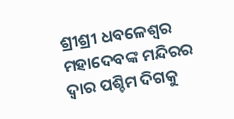ଶ୍ରୀଶ୍ରୀ ଧବଳେଶ୍ୱର ମହାଦେବଙ୍କ ମନ୍ଦିରର ଦ୍ୱାର ପଶ୍ଚିମ ଦିଗକୁ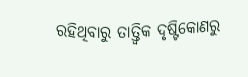ରହିଥିବାରୁ ତାତ୍ତ୍ୱିକ ଦୃଷ୍ଟିକୋଣରୁ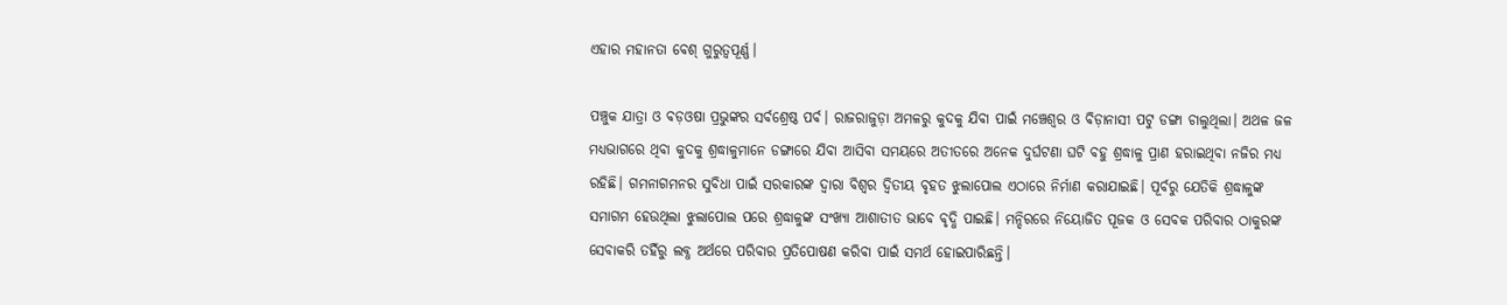ଏହାର ମହାନତା ବେଶ୍ ଗୁରୁତ୍ୱପୂର୍ଣ୍ଣ।

ପଞ୍ଚୁକ ଯାତ୍ରା ଓ ବଡ଼ଓଷା ପ୍ରଭୁଙ୍କର ସର୍ବଶ୍ରେଷ୍ଠ ପର୍ବ। ରାଜରାଜୁଡ଼ା ଅମଳରୁ କୁଦକୁ ଯିବା ପାଇଁ ମଞ୍ଚେଶ୍ୱର ଓ ବିଡ଼ାନାସୀ ପଟୁ ଡଙ୍ଗା ଚାଲୁଥିଲା। ଅଥଳ ଜଳ ମଧ୍ୟଭାଗରେ ଥିବା କୁଦକୁ ଶ୍ରଦ୍ଧାଳୁମାନେ ଡଙ୍ଗାରେ ଯିବା ଆସିବା ସମୟରେ ଅତୀତରେ ଅନେକ ଦୁର୍ଘଟଣା ଘଟି ବହୁ ଶ୍ରଦ୍ଧାଳୁ ପ୍ରାଣ ହରାଇଥିବା ନଜିର ମଧ୍ୟ ରହିଛି। ଗମନାଗମନର ସୁବିଧା ପାଇଁ ସରକାରଙ୍କ ଦ୍ୱାରା ବିଶ୍ୱର ଦ୍ୱିତୀୟ ବୃହତ ଝୁଲାପୋଲ ଏଠାରେ ନିର୍ମାଣ କରାଯାଇଛି। ପୂର୍ବରୁ ଯେତିକି ଶ୍ରଦ୍ଧାଳୁଙ୍କ ସମାଗମ ହେଉଥିଲା ଝୁଲାପୋଲ ପରେ ଶ୍ରଦ୍ଧାଳୁଙ୍କ ସଂଖ୍ୟା ଆଶାତୀତ ଭାବେ ବୃଦ୍ଧି ପାଇଛି। ମନ୍ଦିରରେ ନିୟୋଜିତ ପୂଜକ ଓ ସେବକ ପରିବାର ଠାକୁରଙ୍କ ସେବାକରି ତହିଁରୁ ଲବ୍ଧ ଅର୍ଥରେ ପରିବାର ପ୍ରତିପୋଷଣ କରିବା ପାଇଁ ସମର୍ଥ ହୋଇପାରିଛନ୍ତି।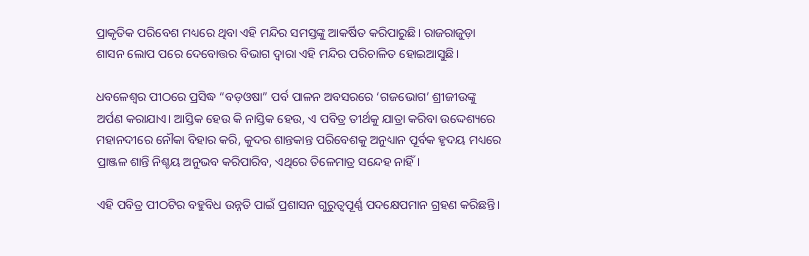ପ୍ରାକୃତିକ ପରିବେଶ ମଧ୍ୟରେ ଥିବା ଏହି ମନ୍ଦିର ସମସ୍ତଙ୍କୁ ଆକର୍ଷିତ କରିପାରୁଛି। ରାଜରାଜୁଡ଼ା ଶାସନ ଲୋପ ପରେ ଦେବୋତ୍ତର ବିଭାଗ ଦ୍ୱାରା ଏହି ମନ୍ଦିର ପରିଚାଳିତ ହୋଇଆସୁଛି।

ଧବଳେଶ୍ୱର ପୀଠରେ ପ୍ରସିଦ୍ଧ “ବଡ଼ଓଷା” ପର୍ବ ପାଳନ ଅବସରରେ ‘ଗଜଭୋଗ’ ଶ୍ରୀଜୀଉଙ୍କୁ ଅର୍ପଣ କରାଯାଏ। ଆସ୍ତିକ ହେଉ କି ନାସ୍ତିକ ହେଉ, ଏ ପବିତ୍ର ତୀର୍ଥକୁ ଯାତ୍ରା କରିବା ଉଦ୍ଦେଶ୍ୟରେ ମହାନଦୀରେ ନୌକା ବିହାର କରି, କୁଦର ଶାନ୍ତକାନ୍ତ ପରିବେଶକୁ ଅନୁଧ୍ୟାନ ପୂର୍ବକ ହୃଦୟ ମଧ୍ୟରେ ପ୍ରାଞ୍ଜଳ ଶାନ୍ତି ନିଶ୍ଚୟ ଅନୁଭବ କରିପାରିବ, ଏଥିରେ ତିଳେମାତ୍ର ସନ୍ଦେହ ନାହିଁ।

ଏହି ପବିତ୍ର ପୀଠଟିର ବହୁବିଧ ଉନ୍ନତି ପାଇଁ ପ୍ରଶାସନ ଗୁରୁତ୍ୱପୂର୍ଣ୍ଣ ପଦକ୍ଷେପମାନ ଗ୍ରହଣ କରିଛନ୍ତି।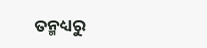ତନ୍ମଧ୍ୟରୁ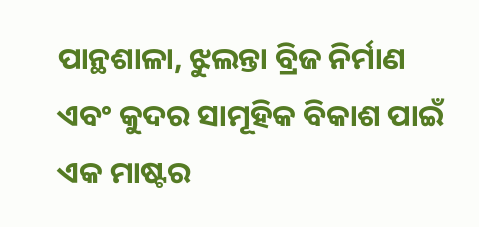ପାନ୍ଥଶାଳା, ଝୁଲନ୍ତା ବ୍ରିଜ ନିର୍ମାଣ ଏବଂ କୁଦର ସାମୂହିକ ବିକାଶ ପାଇଁ ଏକ ମାଷ୍ଟର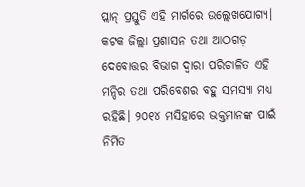ପ୍ଲାନ୍ ପ୍ରସ୍ତୁତି ଏହି ମାର୍ଗରେ ଉଲ୍ଲେଖଯୋଗ୍ୟ। କଟକ ଜିଲ୍ଲା ପ୍ରଶାସନ ତଥା ଆଠଗଡ଼ ଦେବୋତ୍ତର ବିଭାଗ ଦ୍ୱାରା ପରିଚାଳିତ ଏହି ମନ୍ଦିର ତଥା ପରିବେଶର ବହୁ ସମସ୍ୟା ମଧ୍ୟ ରହିଛି। ୨୦୧୪ ମସିହାରେ ଭକ୍ତମାନଙ୍କ ପାଇଁ ନିର୍ମିତ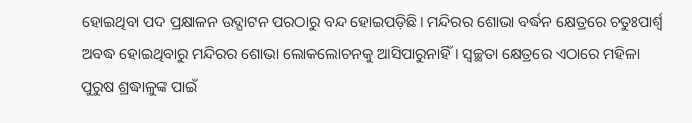ହୋଇଥିବା ପଦ ପ୍ରକ୍ଷାଳନ ଉଦ୍ଘାଟନ ପରଠାରୁ ବନ୍ଦ ହୋଇପଡ଼ିଛି। ମନ୍ଦିରର ଶୋଭା ବର୍ଦ୍ଧନ କ୍ଷେତ୍ରରେ ଚତୁଃପାର୍ଶ୍ବ ଅବଦ୍ଧ ହୋଇଥିବାରୁ ମନ୍ଦିରର ଶୋଭା ଲୋକଲୋଚନକୁ ଆସିପାରୁନାହିଁ। ସ୍ୱଚ୍ଛତା କ୍ଷେତ୍ରରେ ଏଠାରେ ମହିଳା ପୁରୁଷ ଶ୍ରଦ୍ଧାଳୁଙ୍କ ପାଇଁ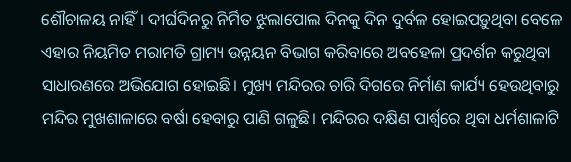ଶୌଚାଳୟ ନାହିଁ। ଦୀର୍ଘଦିନରୁ ନିର୍ମିତ ଝୁଲାପୋଲ ଦିନକୁ ଦିନ ଦୁର୍ବଳ ହୋଇପଡ଼ୁଥିବା ବେଳେ ଏହାର ନିୟମିତ ମରାମତି ଗ୍ରାମ୍ୟ ଉନ୍ନୟନ ବିଭାଗ କରିବାରେ ଅବହେଳା ପ୍ରଦର୍ଶନ କରୁଥିବା ସାଧାରଣରେ ଅଭିଯୋଗ ହୋଇଛି। ମୁଖ୍ୟ ମନ୍ଦିରର ଚାରି ଦିଗରେ ନିର୍ମାଣ କାର୍ଯ୍ୟ ହେଉଥିବାରୁ ମନ୍ଦିର ମୁଖଶାଳାରେ ବର୍ଷା ହେବାରୁ ପାଣି ଗଳୁଛି। ମନ୍ଦିରର ଦକ୍ଷିଣ ପାର୍ଶ୍ବରେ ଥିବା ଧର୍ମଶାଳାଟି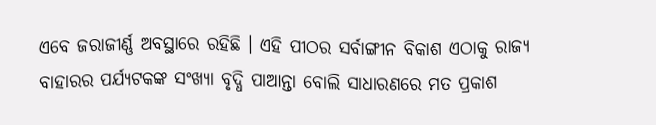ଏବେ ଜରାଜୀର୍ଣ୍ଣ ଅବସ୍ଥାରେ ରହିଛି । ଏହି ପୀଠର ସର୍ବାଙ୍ଗୀନ ବିକାଶ ଏଠାକୁ ରାଜ୍ୟ ବାହାରର ପର୍ଯ୍ୟଟକଙ୍କ ସଂଖ୍ୟା ବୃଦ୍ଧି ପାଆନ୍ତା ବୋଲି ସାଧାରଣରେ ମତ ପ୍ରକାଶ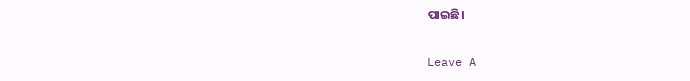ପାଇଛି।

Leave A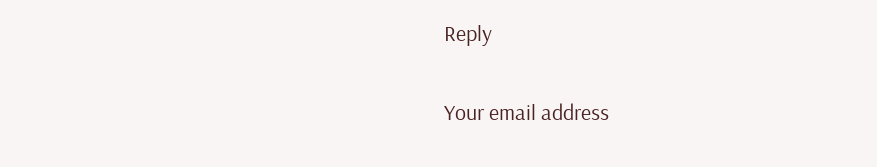Reply

Your email address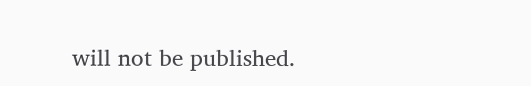will not be published.